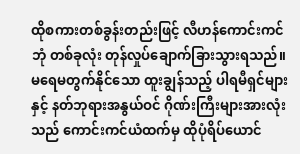ထိုစကားတစ်ခွန်းတည်းဖြင့် လီဟန်ကောင်းကင်ဘုံ တစ်ခုလုံး တုန်လှုပ်ချောက်ခြားသွားရသည်။
မရေမတွက်နိုင်သော ထူးချွန်သည့် ပါရမီရှင်များနှင့် နတ်ဘုရားအနွယ်ဝင် ဂိုဏ်းကြီးများအားလုံးသည် ကောင်းကင်ယံထက်မှ ထိုပုံရိပ်ယောင်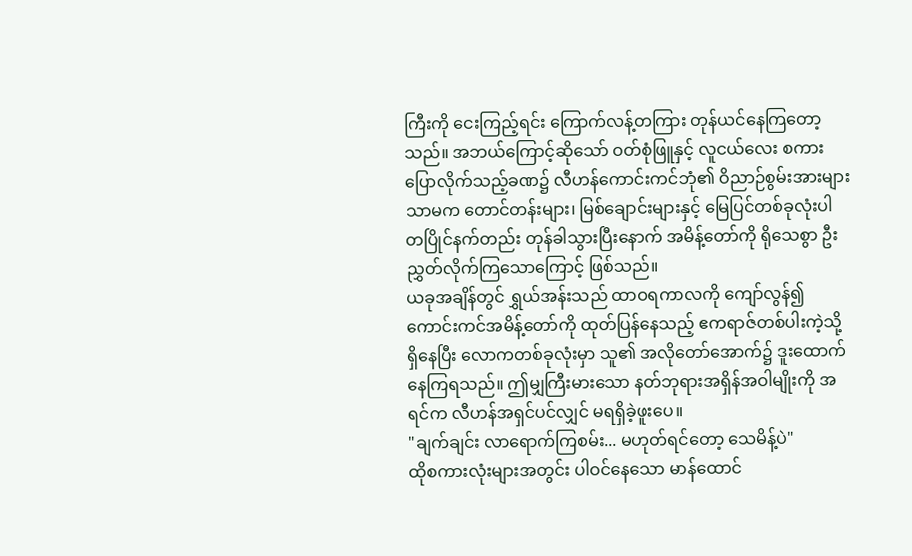ကြီးကို ငေးကြည့်ရင်း ကြောက်လန့်တကြား တုန်ယင်နေကြတော့သည်။ အဘယ်ကြောင့်ဆိုသော် ဝတ်စုံဖြူနှင့် လူငယ်လေး စကားပြောလိုက်သည့်ခဏ၌ လီဟန်ကောင်းကင်ဘုံ၏ ဝိညာဉ်စွမ်းအားများသာမက တောင်တန်းများ၊ မြစ်ချောင်းများနှင့် မြေပြင်တစ်ခုလုံးပါ တပြိုင်နက်တည်း တုန်ခါသွားပြီးနောက် အမိန့်တော်ကို ရိုသေစွာ ဦးညွှတ်လိုက်ကြသောကြောင့် ဖြစ်သည်။
ယခုအချိန်တွင် ရွှယ်အန်းသည် ထာဝရကာလကို ကျော်လွန်၍ ကောင်းကင်အမိန့်တော်ကို ထုတ်ပြန်နေသည့် ဧကရာဇ်တစ်ပါးကဲ့သို့ ရှိနေပြီး လောကတစ်ခုလုံးမှာ သူ၏ အလိုတော်အောက်၌ ဒူးထောက်နေကြရသည်။ ဤမျှကြီးမားသော နတ်ဘုရားအရှိန်အဝါမျိုးကို အရင်က လီဟန်အရှင်ပင်လျှင် မရရှိခဲ့ဖူးပေ။
"ချက်ချင်း လာရောက်ကြစမ်း... မဟုတ်ရင်တော့ သေမိန့်ပဲ"
ထိုစကားလုံးများအတွင်း ပါဝင်နေသော မာန်ထောင်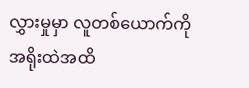လွှားမှုမှာ လူတစ်ယောက်ကို အရိုးထဲအထိ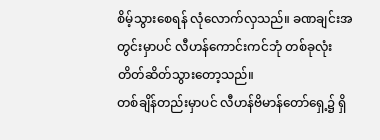စိမ့်သွားစေရန် လုံလောက်လှသည်။ ခဏချင်းအတွင်းမှာပင် လီဟန်ကောင်းကင်ဘုံ တစ်ခုလုံး တိတ်ဆိတ်သွားတော့သည်။
တစ်ချိန်တည်းမှာပင် လီဟန်ဗိမာန်တော်ရှေ့၌ ရှိ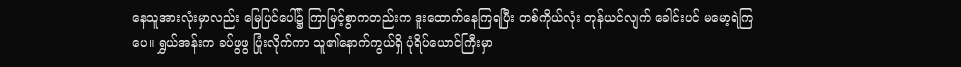နေသူအားလုံးမှာလည်း မြေပြင်ပေါ်၌ ကြာမြင့်စွာကတည်းက ဒူးထောက်နေကြရပြီး တစ်ကိုယ်လုံး တုန်ယင်လျက် ခေါင်းပင် မမော့ရဲကြပေ။ ရွှယ်အန်းက ခပ်ဖွဖွ ပြုံးလိုက်ကာ သူ၏နောက်ကွယ်ရှိ ပုံရိပ်ယောင်ကြီးမှာ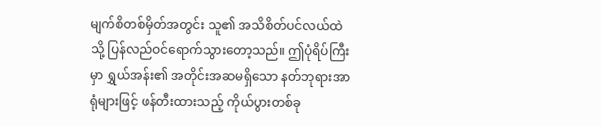မျက်စိတစ်မှိတ်အတွင်း သူ၏ အသိစိတ်ပင်လယ်ထဲသို့ ပြန်လည်ဝင်ရောက်သွားတော့သည်။ ဤပုံရိပ်ကြီးမှာ ရွှယ်အန်း၏ အတိုင်းအဆမရှိသော နတ်ဘုရားအာရုံများဖြင့် ဖန်တီးထားသည့် ကိုယ်ပွားတစ်ခု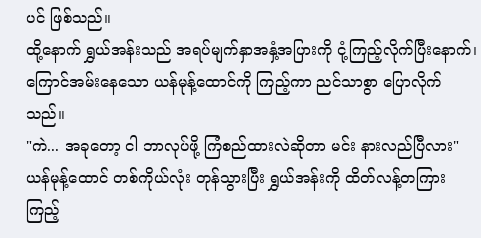ပင် ဖြစ်သည်။
ထို့နောက် ရွှယ်အန်းသည် အရပ်မျက်နှာအနှံ့အပြားကို ငုံ့ကြည့်လိုက်ပြီးနောက်၊ ကြောင်အမ်းနေသော ယန်မုန့်ထောင်ကို ကြည့်ကာ ညင်သာစွာ ပြောလိုက်သည်။
"ကဲ... အခုတော့ ငါ ဘာလုပ်ဖို့ ကြံစည်ထားလဲဆိုတာ မင်း နားလည်ပြီလား"
ယန်မုန့်ထောင် တစ်ကိုယ်လုံး တုန်သွားပြီး ရွှယ်အန်းကို ထိတ်လန့်တကြား ကြည့်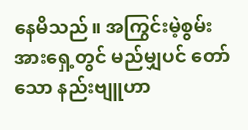နေမိသည်။ အကြွင်းမဲ့စွမ်းအားရှေ့တွင် မည်မျှပင် တော်သော နည်းဗျူဟာ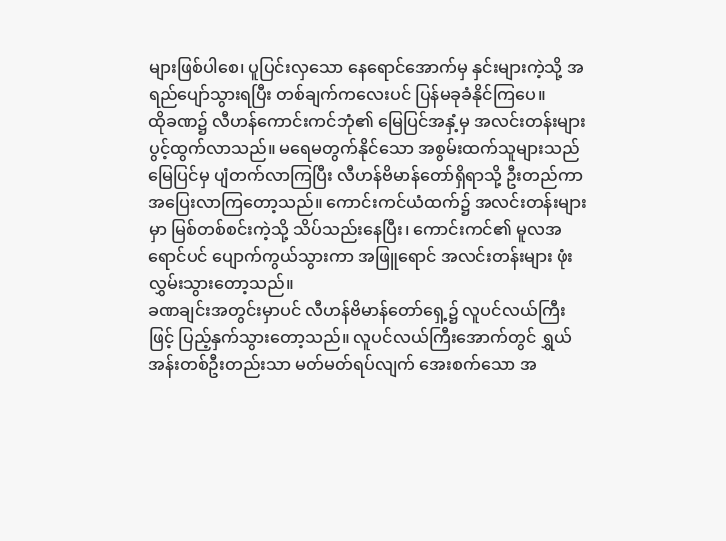များဖြစ်ပါစေ၊ ပူပြင်းလှသော နေရောင်အောက်မှ နှင်းများကဲ့သို့ အရည်ပျော်သွားရပြီး တစ်ချက်ကလေးပင် ပြန်မခုခံနိုင်ကြပေ။
ထိုခဏ၌ လီဟန်ကောင်းကင်ဘုံ၏ မြေပြင်အနှံ့မှ အလင်းတန်းများ ပွင့်ထွက်လာသည်။ မရေမတွက်နိုင်သော အစွမ်းထက်သူများသည် မြေပြင်မှ ပျံတက်လာကြပြီး လီဟန်ဗိမာန်တော်ရှိရာသို့ ဦးတည်ကာ အပြေးလာကြတော့သည်။ ကောင်းကင်ယံထက်၌ အလင်းတန်းများမှာ မြစ်တစ်စင်းကဲ့သို့ သိပ်သည်းနေပြီး၊ ကောင်းကင်၏ မူလအရောင်ပင် ပျောက်ကွယ်သွားကာ အဖြူရောင် အလင်းတန်းများ ဖုံးလွှမ်းသွားတော့သည်။
ခဏချင်းအတွင်းမှာပင် လီဟန်ဗိမာန်တော်ရှေ့၌ လူပင်လယ်ကြီးဖြင့် ပြည့်နှက်သွားတော့သည်။ လူပင်လယ်ကြီးအောက်တွင် ရွှယ်အန်းတစ်ဦးတည်းသာ မတ်မတ်ရပ်လျက် အေးစက်သော အ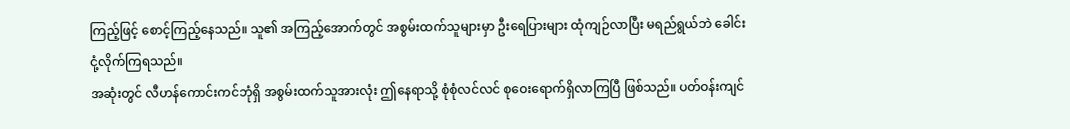ကြည့်ဖြင့် စောင့်ကြည့်နေသည်။ သူ၏ အကြည့်အောက်တွင် အစွမ်းထက်သူများမှာ ဦးရေပြားများ ထုံကျဉ်လာပြီး မရည်ရွယ်ဘဲ ခေါင်းငုံ့လိုက်ကြရသည်။
အဆုံးတွင် လီဟန်ကောင်းကင်ဘုံရှိ အစွမ်းထက်သူအားလုံး ဤနေရာသို့ စုံစုံလင်လင် စုဝေးရောက်ရှိလာကြပြီ ဖြစ်သည်။ ပတ်ဝန်းကျင်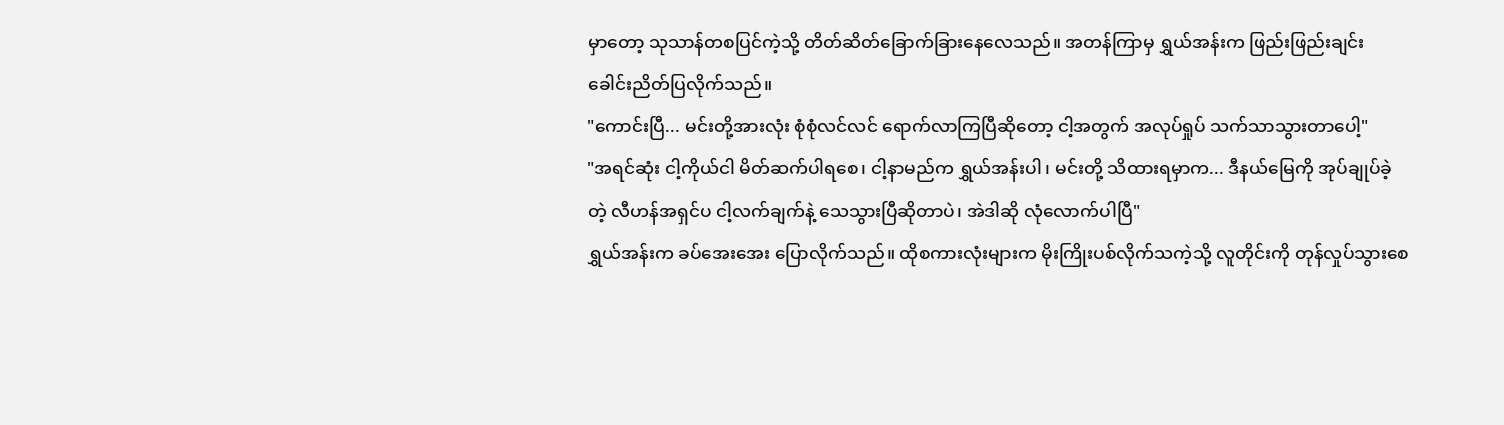မှာတော့ သုသာန်တစပြင်ကဲ့သို့ တိတ်ဆိတ်ခြောက်ခြားနေလေသည်။ အတန်ကြာမှ ရွှယ်အန်းက ဖြည်းဖြည်းချင်း ခေါင်းညိတ်ပြလိုက်သည်။
"ကောင်းပြီ... မင်းတို့အားလုံး စုံစုံလင်လင် ရောက်လာကြပြီဆိုတော့ ငါ့အတွက် အလုပ်ရှုပ် သက်သာသွားတာပေါ့"
"အရင်ဆုံး ငါ့ကိုယ်ငါ မိတ်ဆက်ပါရစေ၊ ငါ့နာမည်က ရွှယ်အန်းပါ၊ မင်းတို့ သိထားရမှာက... ဒီနယ်မြေကို အုပ်ချုပ်ခဲ့တဲ့ လီဟန်အရှင်ပ ငါ့လက်ချက်နဲ့ သေသွားပြီဆိုတာပဲ၊ အဲဒါဆို လုံလောက်ပါပြီ"
ရွှယ်အန်းက ခပ်အေးအေး ပြောလိုက်သည်။ ထိုစကားလုံးများက မိုးကြိုးပစ်လိုက်သကဲ့သို့ လူတိုင်းကို တုန်လှုပ်သွားစေ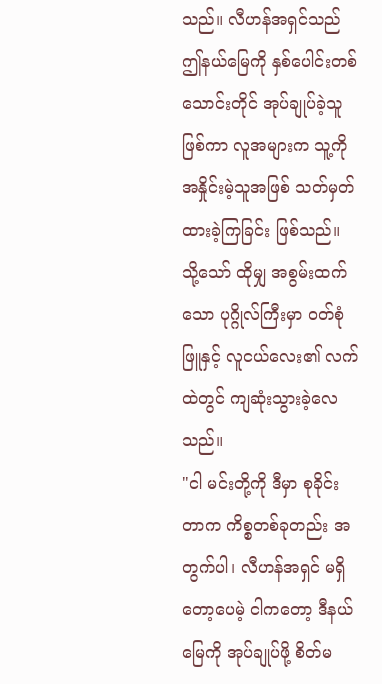သည်။ လီဟန်အရှင်သည် ဤနယ်မြေကို နှစ်ပေါင်းတစ်သောင်းတိုင် အုပ်ချုပ်ခဲ့သူဖြစ်ကာ လူအများက သူ့ကို အနှိုင်းမဲ့သူအဖြစ် သတ်မှတ်ထားခဲ့ကြခြင်း ဖြစ်သည်။ သို့သော် ထိုမျှ အစွမ်းထက်သော ပုဂ္ဂိုလ်ကြီးမှာ ဝတ်စုံဖြူနှင့် လူငယ်လေး၏ လက်ထဲတွင် ကျဆုံးသွားခဲ့လေသည်။
"ငါ မင်းတို့ကို ဒီမှာ စုခိုင်းတာက ကိစ္စတစ်ခုတည်း အတွက်ပါ၊ လီဟန်အရှင် မရှိတော့ပေမဲ့ ငါကတော့ ဒီနယ်မြေကို အုပ်ချုပ်ဖို့ စိတ်မ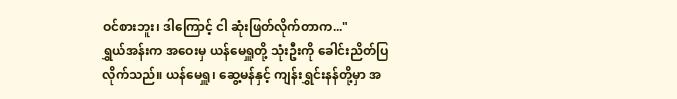ဝင်စားဘူး၊ ဒါကြောင့် ငါ ဆုံးဖြတ်လိုက်တာက..."
ရွှယ်အန်းက အဝေးမှ ယန်မေရှူတို့ သုံးဦးကို ခေါင်းညိတ်ပြလိုက်သည်။ ယန်မေရှူ၊ ဆွေ့မန်နှင့် ကျန်းရွှင်းနန်တို့မှာ အ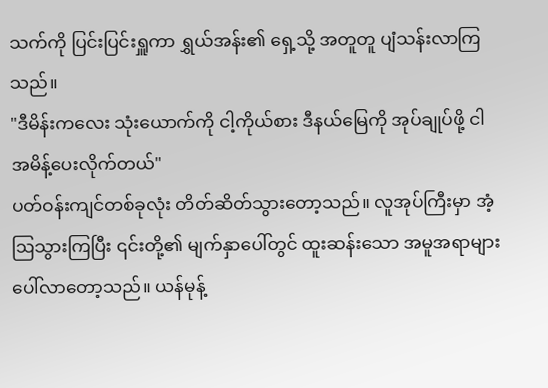သက်ကို ပြင်းပြင်းရှူကာ ရွှယ်အန်း၏ ရှေ့သို့ အတူတူ ပျံသန်းလာကြသည်။
"ဒီမိန်းကလေး သုံးယောက်ကို ငါ့ကိုယ်စား ဒီနယ်မြေကို အုပ်ချုပ်ဖို့ ငါ အမိန့်ပေးလိုက်တယ်"
ပတ်ဝန်းကျင်တစ်ခုလုံး တိတ်ဆိတ်သွားတော့သည်။ လူအုပ်ကြီးမှာ အံ့ဩသွားကြပြီး ၎င်းတို့၏ မျက်နှာပေါ်တွင် ထူးဆန်းသော အမူအရာများ ပေါ်လာတော့သည်။ ယန်မုန့်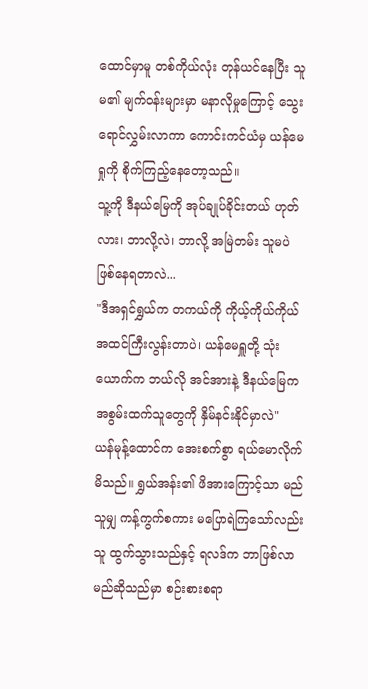ထောင်မှာမူ တစ်ကိုယ်လုံး တုန်ယင်နေပြီး သူမ၏ မျက်ဝန်းများမှာ မနာလိုမှုကြောင့် သွေးရောင်လွှမ်းလာကာ ကောင်းကင်ယံမှ ယန်မေရှုကို စိုက်ကြည့်နေတော့သည်။
သူ့ကို ဒီနယ်မြေကို အုပ်ချုပ်ခိုင်းတယ် ဟုတ်လား၊ ဘာလို့လဲ၊ ဘာလို့ အမြဲတမ်း သူမပဲ ဖြစ်နေရတာလဲ...
"ဒီအရှင်ရွှယ်က တကယ်ကို ကိုယ့်ကိုယ်ကိုယ် အထင်ကြီးလွန်းတာပဲ၊ ယန်မေရှူတို့ သုံးယောက်က ဘယ်လို အင်အားနဲ့ ဒီနယ်မြေက အစွမ်းထက်သူတွေကို နှိမ်နင်းနိုင်မှာလဲ"
ယန်မုန့်ထောင်က အေးစက်စွာ ရယ်မောလိုက်မိသည်။ ရွှယ်အန်း၏ ဖိအားကြောင့်သာ မည်သူမျှ ကန့်ကွက်စကား မပြောရဲကြသော်လည်း သူ ထွက်သွားသည်နှင့် ရလဒ်က ဘာဖြစ်လာမည်ဆိုသည်မှာ စဉ်းစားစရာ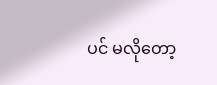ပင် မလိုတော့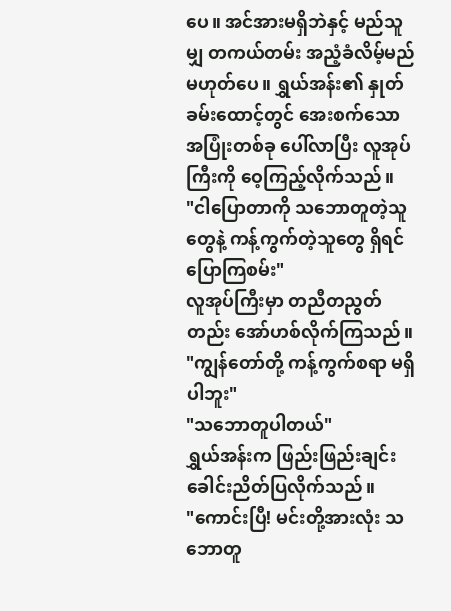ပေ။ အင်အားမရှိဘဲနှင့် မည်သူမျှ တကယ်တမ်း အညံ့ခံလိမ့်မည် မဟုတ်ပေ။ ရွှယ်အန်း၏ နှုတ်ခမ်းထောင့်တွင် အေးစက်သော အပြုံးတစ်ခု ပေါ်လာပြီး လူအုပ်ကြီးကို ဝေ့ကြည့်လိုက်သည်။
"ငါပြောတာကို သဘောတူတဲ့သူတွေနဲ့ ကန့်ကွက်တဲ့သူတွေ ရှိရင် ပြောကြစမ်း"
လူအုပ်ကြီးမှာ တညီတညွတ်တည်း အော်ဟစ်လိုက်ကြသည်။
"ကျွန်တော်တို့ ကန့်ကွက်စရာ မရှိပါဘူး"
"သဘောတူပါတယ်"
ရွှယ်အန်းက ဖြည်းဖြည်းချင်း ခေါင်းညိတ်ပြလိုက်သည်။
"ကောင်းပြီ! မင်းတို့အားလုံး သဘောတူ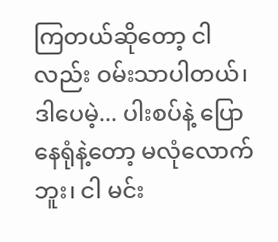ကြတယ်ဆိုတော့ ငါလည်း ဝမ်းသာပါတယ်၊ ဒါပေမဲ့... ပါးစပ်နဲ့ ပြောနေရုံနဲ့တော့ မလုံလောက်ဘူး၊ ငါ မင်း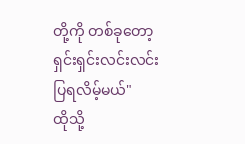တို့ကို တစ်ခုတော့ ရှင်းရှင်းလင်းလင်း ပြရလိမ့်မယ်"
ထိုသို့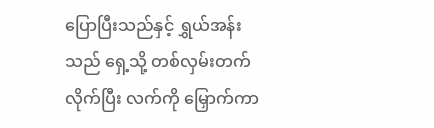ပြောပြီးသည်နှင့် ရွှယ်အန်းသည် ရှေ့သို့ တစ်လှမ်းတက်လိုက်ပြီး လက်ကို မြှောက်ကာ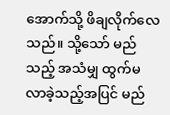အောက်သို့ ဖိချလိုက်လေသည်။ သို့သော် မည်သည့် အသံမျှ ထွက်မလာခဲ့သည့်အပြင် မည်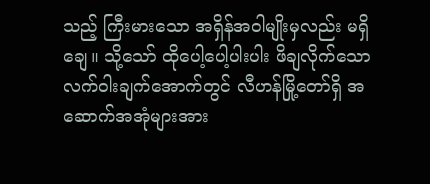သည့် ကြီးမားသော အရှိန်အဝါမျိုးမှလည်း မရှိချေ။ သို့သော် ထိုပေါ့ပေါ့ပါးပါး ဖိချလိုက်သော လက်ဝါးချက်အောက်တွင် လီဟန်မြို့တော်ရှိ အဆောက်အအုံများအား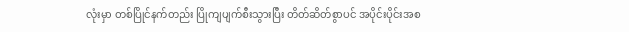လုံးမှာ တစ်ပြိုင်နက်တည်း ပြိုကျပျက်စီးသွားပြီး တိတ်ဆိတ်စွာပင် အပိုင်းပိုင်းအစ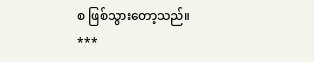စ ဖြစ်သွားတော့သည်။
***